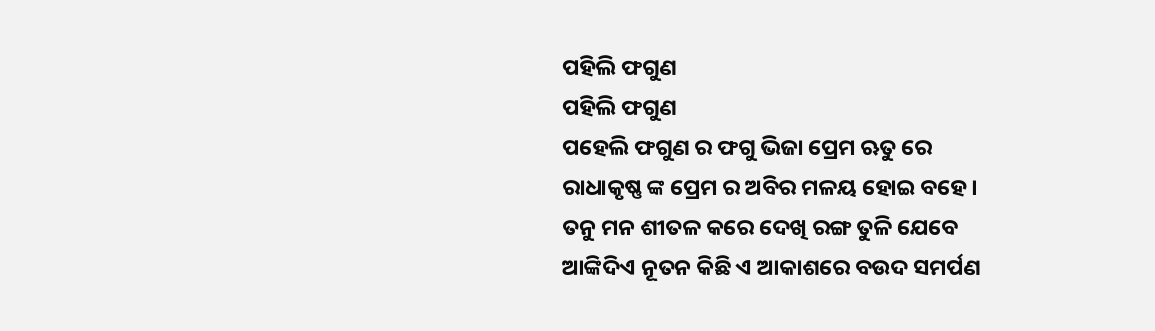ପହିଲି ଫଗୁଣ
ପହିଲି ଫଗୁଣ
ପହେଲି ଫଗୁଣ ର ଫଗୁ ଭିଜା ପ୍ରେମ ଋତୁ ରେ
ରାଧାକୃଷ୍ଣ ଙ୍କ ପ୍ରେମ ର ଅବିର ମଳୟ ହୋଇ ବହେ।
ତନୁ ମନ ଶୀତଳ କରେ ଦେଖି ରଙ୍ଗ ତୁଳି ଯେବେ
ଆଙ୍କିଦିଏ ନୂତନ କିଛି ଏ ଆକାଶରେ ବଉଦ ସମର୍ପଣ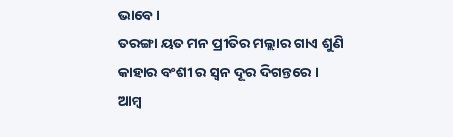ଭାବେ ।
ତରଙ୍ଗା ୟତ ମନ ପ୍ରୀତିର ମଲ୍ଲାର ଗାଏ ଶୁଣି
କାହାର ବଂଶୀ ର ସ୍ଵନ ଦୂର ଦିଗନ୍ତରେ ।
ଆମ୍ବ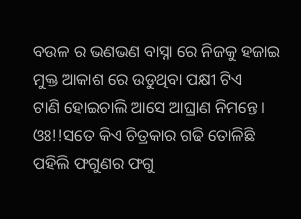ବଉଳ ର ଭଣଭଣ ବାସ୍ନା ରେ ନିଜକୁ ହଜାଇ
ମୁକ୍ତ ଆକାଶ ରେ ଉଡୁଥିବା ପକ୍ଷୀ ଟିଏ
ଟାଣି ହୋଇଚାଲି ଆସେ ଆଘ୍ରାଣ ନିମନ୍ତେ।
ଓଃ!!ସତେ କିଏ ଚିତ୍ରକାର ଗଢି ତୋଳିଛି
ପହିଲି ଫଗୁଣର ଫଗୁ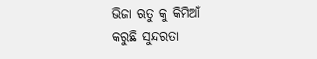ଭିଜା ଋତୁ କୁ କିମିଆଁ
କରୁଛି ସୁନ୍ଦରତା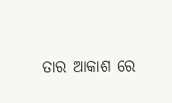ତାର ଆକାଶ ରେ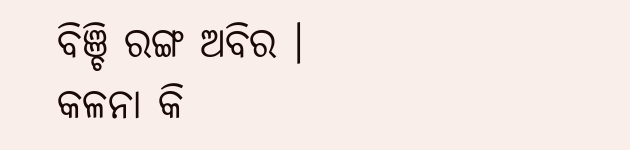ବିଞ୍ଚି ରଙ୍ଗ ଅବିର ।
କଳନା କି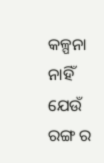କଳ୍ପନା ନାହିଁ ଯେଉଁ ରଙ୍ଗ ର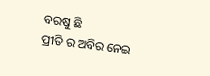ବରଷୁ ଛି
ପ୍ରୀତି ର ଅବିର ନେଇ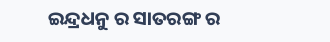ଇନ୍ଦ୍ରଧନୁ ର ସାତରଙ୍ଗ ର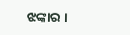ଝଙ୍କାର ।